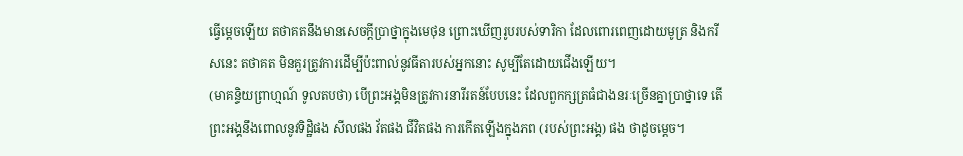ធ្វើម្តេចឡើយ តថាគតនឹងមានសេចក្តីប្រាថ្នាក្នុងមេថុន ព្រោះឃើញរូបរបស់ទារិកា ដែលពោរពេញដោយមូត្រ និងករីសនេះ តថាគត មិនគួរត្រូវការដើម្បីប៉ះពាល់នូវធីតារបស់អ្នកនោះ សូម្បីតែដោយជើងឡើយ។
(មាគន្ទិយព្រាហ្មណ៍ ទូលតបថា) បើព្រះអង្គមិនត្រូវការនារីរតន៍បែបនេះ ដែលពួកក្សត្រធំជាងនរៈច្រើនគ្នាប្រាថ្នាទេ តើព្រះអង្គនឹងពោលនូវទិដ្ឋិផង សីលផង វ័តផង ជីវិតផង ការកើតឡើងក្នុងភព (របស់ព្រះអង្គ) ផង ថាដូចម្តេច។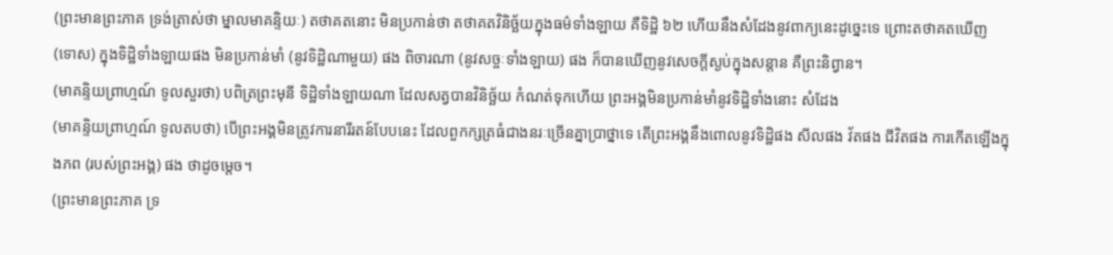(ព្រះមានព្រះភាគ ទ្រង់ត្រាស់ថា ម្នាលមាគន្ទិយៈ) តថាគតនោះ មិនប្រកាន់ថា តថាគតវិនិច្ឆ័យក្នុងធម៌ទាំងឡាយ គឺទិដ្ឋិ ៦២ ហើយនឹងសំដែងនូវពាក្យនេះដូច្នេះទេ ព្រោះតថាគតឃើញ (ទោស) ក្នុងទិដ្ឋិទាំងឡាយផង មិនប្រកាន់មាំ (នូវទិដ្ឋិណាមួយ) ផង ពិចារណា (នូវសច្ចៈទាំងឡាយ) ផង ក៏បានឃើញនូវសេចក្តីស្ងប់ក្នុងសន្តាន គឺព្រះនិព្វាន។
(មាគន្ទិយព្រាហ្មណ៍ ទូលសួរថា) បពិត្រព្រះមុនី ទិដ្ឋិទាំងឡាយណា ដែលសត្វបានវិនិច្ឆ័យ កំណត់ទុកហើយ ព្រះអង្គមិនប្រកាន់មាំនូវទិដ្ឋិទាំងនោះ សំដែង
(មាគន្ទិយព្រាហ្មណ៍ ទូលតបថា) បើព្រះអង្គមិនត្រូវការនារីរតន៍បែបនេះ ដែលពួកក្សត្រធំជាងនរៈច្រើនគ្នាប្រាថ្នាទេ តើព្រះអង្គនឹងពោលនូវទិដ្ឋិផង សីលផង វ័តផង ជីវិតផង ការកើតឡើងក្នុងភព (របស់ព្រះអង្គ) ផង ថាដូចម្តេច។
(ព្រះមានព្រះភាគ ទ្រ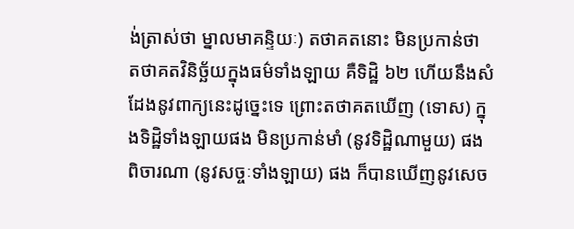ង់ត្រាស់ថា ម្នាលមាគន្ទិយៈ) តថាគតនោះ មិនប្រកាន់ថា តថាគតវិនិច្ឆ័យក្នុងធម៌ទាំងឡាយ គឺទិដ្ឋិ ៦២ ហើយនឹងសំដែងនូវពាក្យនេះដូច្នេះទេ ព្រោះតថាគតឃើញ (ទោស) ក្នុងទិដ្ឋិទាំងឡាយផង មិនប្រកាន់មាំ (នូវទិដ្ឋិណាមួយ) ផង ពិចារណា (នូវសច្ចៈទាំងឡាយ) ផង ក៏បានឃើញនូវសេច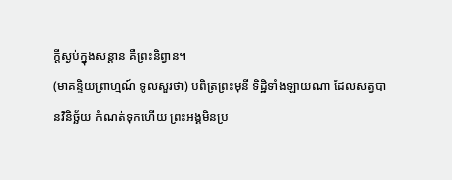ក្តីស្ងប់ក្នុងសន្តាន គឺព្រះនិព្វាន។
(មាគន្ទិយព្រាហ្មណ៍ ទូលសួរថា) បពិត្រព្រះមុនី ទិដ្ឋិទាំងឡាយណា ដែលសត្វបានវិនិច្ឆ័យ កំណត់ទុកហើយ ព្រះអង្គមិនប្រ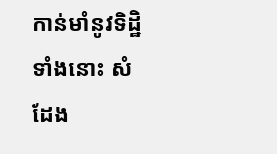កាន់មាំនូវទិដ្ឋិទាំងនោះ សំដែង